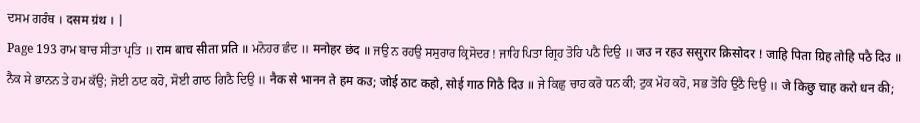ਦਸਮ ਗਰੰਥ । दसम ग्रंथ । |
Page 193 ਰਾਮ ਬਾਚ ਸੀਤਾ ਪ੍ਰਤਿ ॥ राम बाच सीता प्रति ॥ ਮਨੋਹਰ ਛੰਦ ॥ मनोहर छंद ॥ ਜਉ ਨ ਰਹਉ ਸਸੁਰਾਰ ਕ੍ਰਿਸੋਦਰ ! ਜਾਹਿ ਪਿਤਾ ਗ੍ਰਿਹ ਤੋਹਿ ਪਠੈ ਦਿਉ ॥ जउ न रहउ ससुरार क्रिसोदर ! जाहि पिता ग्रिह तोहि पठै दिउ ॥ ਨੈਕ ਸੇ ਭਾਨਨ ਤੇ ਹਮ ਕੱਉ; ਜੋਈ ਠਾਟ ਕਹੋ, ਸੋਈ ਗਾਠ ਗਿਠੈ ਦਿਉ ॥ नैक से भानन ते हम कउ; जोई ठाट कहो, सोई गाठ गिठै दिउ ॥ ਜੇ ਕਿਛੁ ਚਾਹ ਕਰੋ ਧਨ ਕੀ; ਟੁਕ ਮੋਹ ਕਹੋ, ਸਭ ਤੋਹਿ ਉਠੈ ਦਿਉ ॥ जे किछु चाह करो धन की;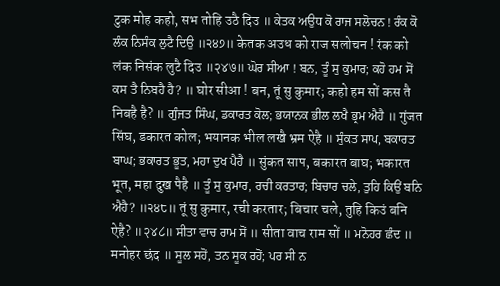टुक मोह कहो, सभ तोहि उठै दिउ ॥ ਕੇਤਕ ਅਉਧ ਕੋ ਰਾਜ ਸਲੋਚਨ ! ਰੰਕ ਕੋ ਲੰਕ ਨਿਸੰਕ ਲੁਟੈ ਦਿਉ ॥੨੪੭॥ केतक अउध को राज सलोचन ! रंक को लंक निसंक लुटै दिउ ॥२४७॥ ਘੋਰ ਸੀਆ ! ਬਨ, ਤੂੰ ਸੁ ਕੁਮਾਰ; ਕਹੋ ਹਮ ਸੋਂ ਕਸ ਤੈ ਨਿਬਹੈ ਹੈ? ॥ घोर सीआ ! बन, तूं सु कुमार; कहो हम सों कस तै निबहै है? ॥ ਗੁੰਜਤ ਸਿੰਘ, ਡਕਾਰਤ ਕੋਲ; ਭਯਾਨਕ ਭੀਲ ਲਖੈ ਭ੍ਰਮ ਐਹੈ ॥ गुंजत सिंघ, डकारत कोल; भयानक भील लखै भ्रम ऐहै ॥ ਸੁੰਕਤ ਸਾਪ, ਬਕਾਰਤ ਬਾਘ; ਭਕਾਰਤ ਭੂਤ, ਮਹਾ ਦੁਖ ਪੈਹੈ ॥ सुंकत साप, बकारत बाघ; भकारत भूत, महा दुख पैहै ॥ ਤੂੰ ਸੁ ਕੁਮਾਰ, ਰਚੀ ਕਰਤਾਰ; ਬਿਚਾਰ ਚਲੇ, ਤੁਹਿ ਕਿਉਂ ਬਨਿ ਐਹੈ? ॥੨੪੮॥ तूं सु कुमार, रची करतार; बिचार चले, तुहि किउं बनि ऐहै? ॥२४८॥ ਸੀਤਾ ਵਾਚ ਰਾਮ ਸੋਂ ॥ सीता वाच राम सों ॥ ਮਨੋਹਰ ਛੰਦ ॥ मनोहर छंद ॥ ਸੂਲ ਸਹੋਂ, ਤਨ ਸੂਕ ਰਹੋਂ; ਪਰ ਸੀ ਨ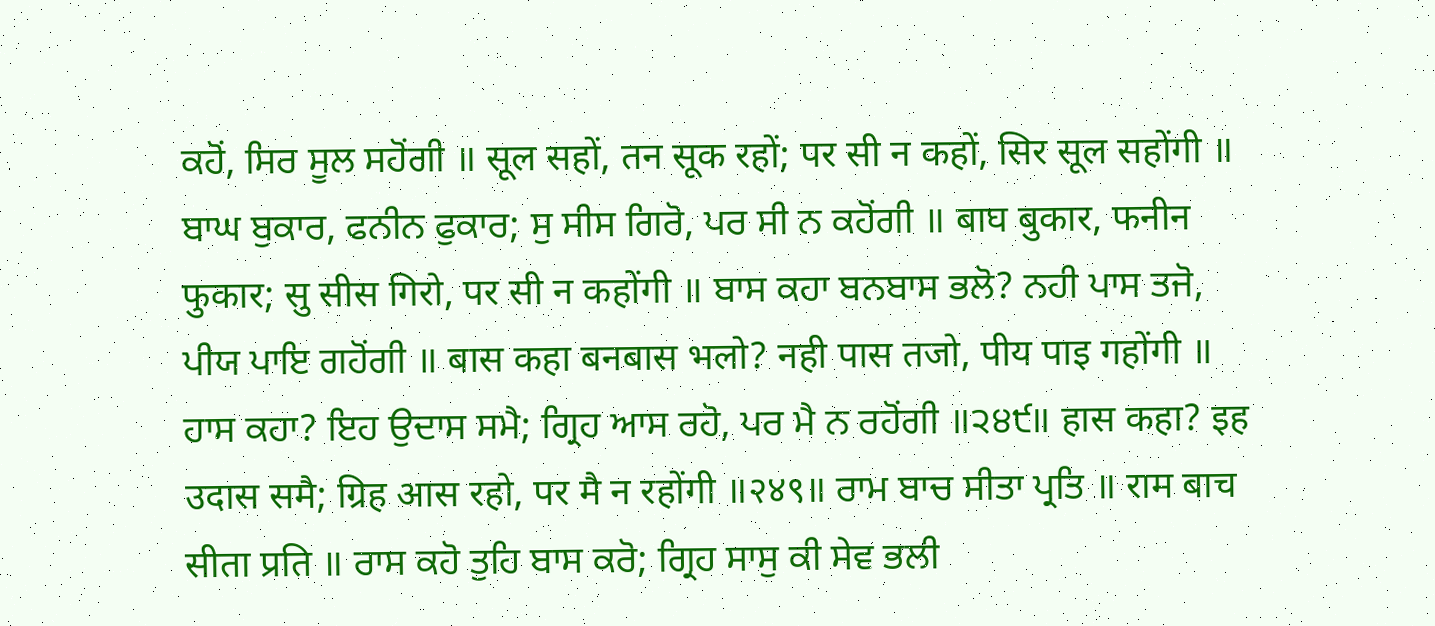ਕਹੋਂ, ਸਿਰ ਸੂਲ ਸਹੋਂਗੀ ॥ सूल सहों, तन सूक रहों; पर सी न कहों, सिर सूल सहोंगी ॥ ਬਾਘ ਬੁਕਾਰ, ਫਨੀਨ ਫੁਕਾਰ; ਸੁ ਸੀਸ ਗਿਰੋ, ਪਰ ਸੀ ਨ ਕਹੋਂਗੀ ॥ बाघ बुकार, फनीन फुकार; सु सीस गिरो, पर सी न कहोंगी ॥ ਬਾਸ ਕਹਾ ਬਨਬਾਸ ਭਲੋ? ਨਹੀ ਪਾਸ ਤਜੋ, ਪੀਯ ਪਾਇ ਗਹੋਂਗੀ ॥ बास कहा बनबास भलो? नही पास तजो, पीय पाइ गहोंगी ॥ ਹਾਸ ਕਹਾ? ਇਹ ਉਦਾਸ ਸਮੈ; ਗ੍ਰਿਹ ਆਸ ਰਹੋ, ਪਰ ਮੈ ਨ ਰਹੋਂਗੀ ॥੨੪੯॥ हास कहा? इह उदास समै; ग्रिह आस रहो, पर मै न रहोंगी ॥२४९॥ ਰਾਮ ਬਾਚ ਸੀਤਾ ਪ੍ਰਤਿ ॥ राम बाच सीता प्रति ॥ ਰਾਸ ਕਹੋ ਤੁਹਿ ਬਾਸ ਕਰੋ; ਗ੍ਰਿਹ ਸਾਸੁ ਕੀ ਸੇਵ ਭਲੀ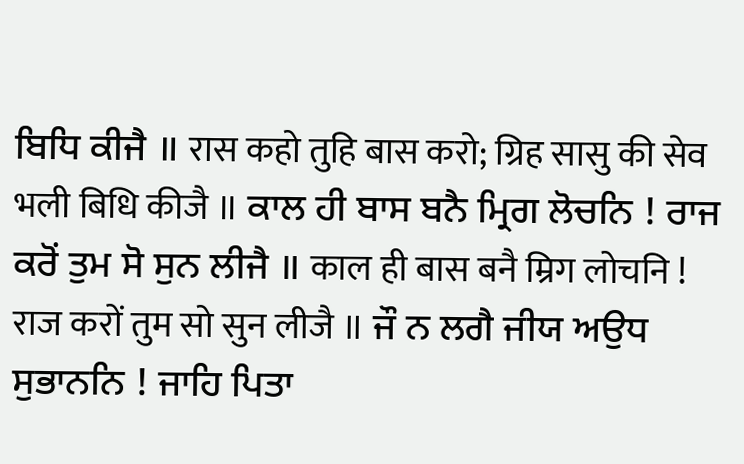ਬਿਧਿ ਕੀਜੈ ॥ रास कहो तुहि बास करो; ग्रिह सासु की सेव भली बिधि कीजै ॥ ਕਾਲ ਹੀ ਬਾਸ ਬਨੈ ਮ੍ਰਿਗ ਲੋਚਨਿ ! ਰਾਜ ਕਰੋਂ ਤੁਮ ਸੋ ਸੁਨ ਲੀਜੈ ॥ काल ही बास बनै म्रिग लोचनि ! राज करों तुम सो सुन लीजै ॥ ਜੌ ਨ ਲਗੈ ਜੀਯ ਅਉਧ ਸੁਭਾਨਨਿ ! ਜਾਹਿ ਪਿਤਾ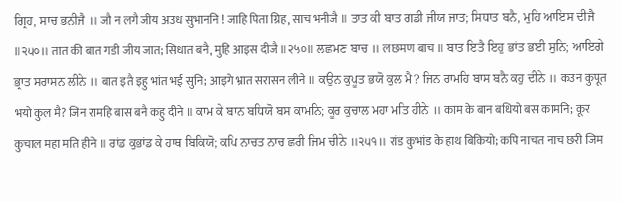ਗ੍ਰਿਹ, ਸਾਚ ਭਨੀਜੈ ॥ जौ न लगै जीय अउध सुभाननि ! जाहि पिता ग्रिह, साच भनीजै ॥ ਤਾਤ ਕੀ ਬਾਤ ਗਡੀ ਜੀਯ ਜਾਤ; ਸਿਧਾਤ ਬਨੈ, ਮੁਹਿ ਆਇਸ ਦੀਜੈ ॥੨੫੦॥ तात की बात गडी जीय जात; सिधात बनै, मुहि आइस दीजै ॥२५०॥ ਲਛਮਣ ਬਾਚ ॥ लछमण बाच ॥ ਬਾਤ ਇਤੈ ਇਹੁ ਭਾਂਤ ਭਈ ਸੁਨਿ; ਆਇਗੇ ਭ੍ਰਾਤ ਸਰਾਸਨ ਲੀਨੇ ॥ बात इतै इहु भांत भई सुनि; आइगे भ्रात सरासन लीने ॥ ਕਉਨ ਕੁਪੂਤ ਭਯੋ ਕੁਲ ਮੈ? ਜਿਨ ਰਾਮਹਿ ਬਾਸ ਬਨੈ ਕਹੁ ਦੀਨੇ ॥ कउन कुपूत भयो कुल मै? जिन रामहि बास बनै कहु दीने ॥ ਕਾਮ ਕੇ ਬਾਨ ਬਧਿਯੋ ਬਸ ਕਾਮਨਿ; ਕੂਰ ਕੁਚਾਲ ਮਹਾ ਮਤਿ ਹੀਨੇ ॥ काम के बान बधियो बस कामनि; कूर कुचाल महा मति हीने ॥ ਰਾਂਡ ਕੁਭਾਂਡ ਕੇ ਹਾਥ ਬਿਕਿਯੋ; ਕਪਿ ਨਾਚਤ ਨਾਚ ਛਰੀ ਜਿਮ ਚੀਨੇ ॥੨੫੧॥ रांड कुभांड के हाथ बिकियो; कपि नाचत नाच छरी जिम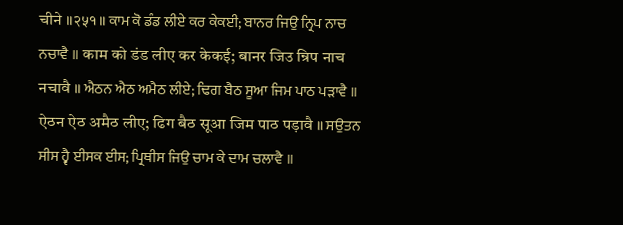चीने ॥२५१॥ ਕਾਮ ਕੋ ਡੰਡ ਲੀਏ ਕਰ ਕੇਕਈ; ਬਾਨਰ ਜਿਉ ਨ੍ਰਿਪ ਨਾਚ ਨਚਾਵੈ ॥ काम को डंड लीए कर केकई; बानर जिउ न्रिप नाच नचावै ॥ ਐਠਨ ਐਠ ਅਮੈਠ ਲੀਏ; ਢਿਗ ਬੈਠ ਸੂਆ ਜਿਮ ਪਾਠ ਪੜਾਵੈ ॥ ऐठन ऐठ अमैठ लीए; ढिग बैठ सूआ जिम पाठ पड़ावै ॥ ਸਉਤਨ ਸੀਸ ਹ੍ਵੈ ਈਸਕ ਈਸ; ਪ੍ਰਿਥੀਸ ਜਿਉ ਚਾਮ ਕੇ ਦਾਮ ਚਲਾਵੈ ॥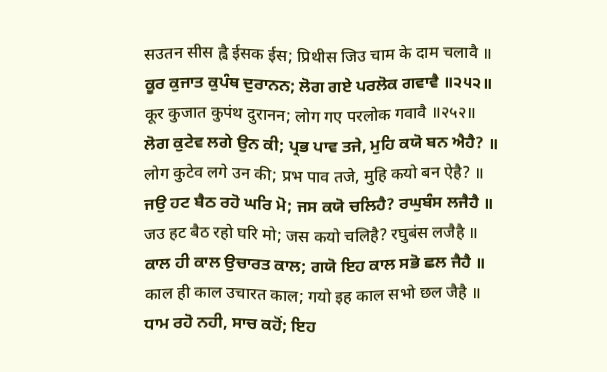सउतन सीस ह्वै ईसक ईस; प्रिथीस जिउ चाम के दाम चलावै ॥ ਕੂਰ ਕੁਜਾਤ ਕੁਪੰਥ ਦੁਰਾਨਨ; ਲੋਗ ਗਏ ਪਰਲੋਕ ਗਵਾਵੈ ॥੨੫੨॥ कूर कुजात कुपंथ दुरानन; लोग गए परलोक गवावै ॥२५२॥ ਲੋਗ ਕੁਟੇਵ ਲਗੇ ਉਨ ਕੀ; ਪ੍ਰਭ ਪਾਵ ਤਜੇ, ਮੁਹਿ ਕਯੋ ਬਨ ਐਹੈ? ॥ लोग कुटेव लगे उन की; प्रभ पाव तजे, मुहि कयो बन ऐहै? ॥ ਜਉ ਹਟ ਬੈਠ ਰਹੋ ਘਰਿ ਮੋ; ਜਸ ਕਯੋ ਚਲਿਹੈ? ਰਘੁਬੰਸ ਲਜੈਹੈ ॥ जउ हट बैठ रहो घरि मो; जस कयो चलिहै? रघुबंस लजैहै ॥ ਕਾਲ ਹੀ ਕਾਲ ਉਚਾਰਤ ਕਾਲ; ਗਯੋ ਇਹ ਕਾਲ ਸਭੋ ਛਲ ਜੈਹੈ ॥ काल ही काल उचारत काल; गयो इह काल सभो छल जैहै ॥ ਧਾਮ ਰਹੋ ਨਹੀ, ਸਾਚ ਕਹੋਂ; ਇਹ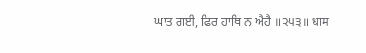ਘਾਤ ਗਈ, ਫਿਰ ਹਾਥਿ ਨ ਐਹੈ ॥੨੫੩॥ धाम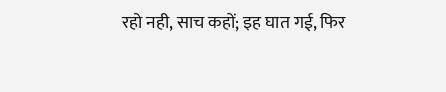रहो नही, साच कहों; इह घात गई, फिर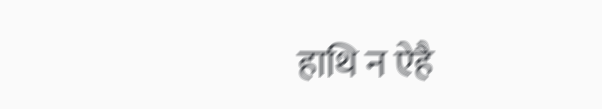हाथि न ऐहै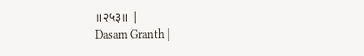॥२५३॥ |
Dasam Granth |